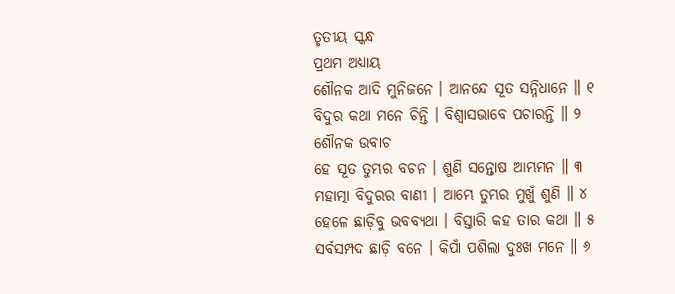ତୃତୀୟ ସ୍କନ୍ଧ
ପ୍ରଥମ ଅଧ୍ୟାୟ
ଶୌନକ ଆଦି ମୁନିଜନେ । ଆନନ୍ଦେ ସୂତ ସନ୍ନିଧାନେ ॥ ୧
ବିଦୁର କଥା ମନେ ଚିନ୍ତି । ବିଶ୍ୱାସଭାବେ ପଚାରନ୍ତି ॥ ୨
ଶୌନକ ଉବାଚ
ହେ ସୂତ ତୁମ୍ଭର ବଚନ । ଶୁଣି ସନ୍ତୋଷ ଆମ୍ଭମନ ॥ ୩
ମହାତ୍ମା ବିଦୁରର ବାଣୀ । ଆମ୍ଭେ ତୁମ୍ଭର ମୁଖୁଁ ଶୁଣି ॥ ୪
ହେଳେ ଛାଡ଼ିବୁ ଭବବ୍ୟଥା । ବିସ୍ତାରି କହ ତାର କଥା ॥ ୫
ସର୍ବସମ୍ପଦ ଛାଡ଼ି ବନେ । କିପାଁ ପଶିଲା ଦୁଃଖ ମନେ ॥ ୬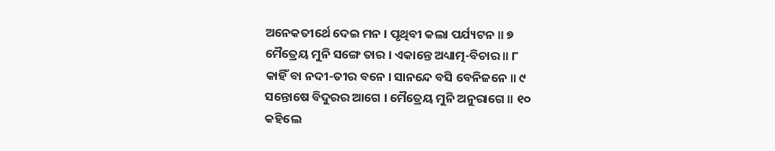ଅନେକତୀର୍ଥେ ଦେଇ ମନ । ପୃଥିବୀ କଲା ପର୍ଯ୍ୟଟନ ॥ ୭
ମୈତ୍ରେୟ ମୁନି ସଙ୍ଗେ ତାର । ଏକାନ୍ତେ ଅଧ୍ୟାତ୍ମ-ବିଚାର ॥ ୮
କାହିଁ ବା ନଦୀ-ତୀର ବନେ । ସାନନ୍ଦେ ବସି ବେନିଜନେ ॥ ୯
ସନ୍ତୋଷେ ବିଦୁରର ଆଗେ । ମୈତ୍ରେୟ ମୁନି ଅନୁରାଗେ ॥ ୧୦
କହିଲେ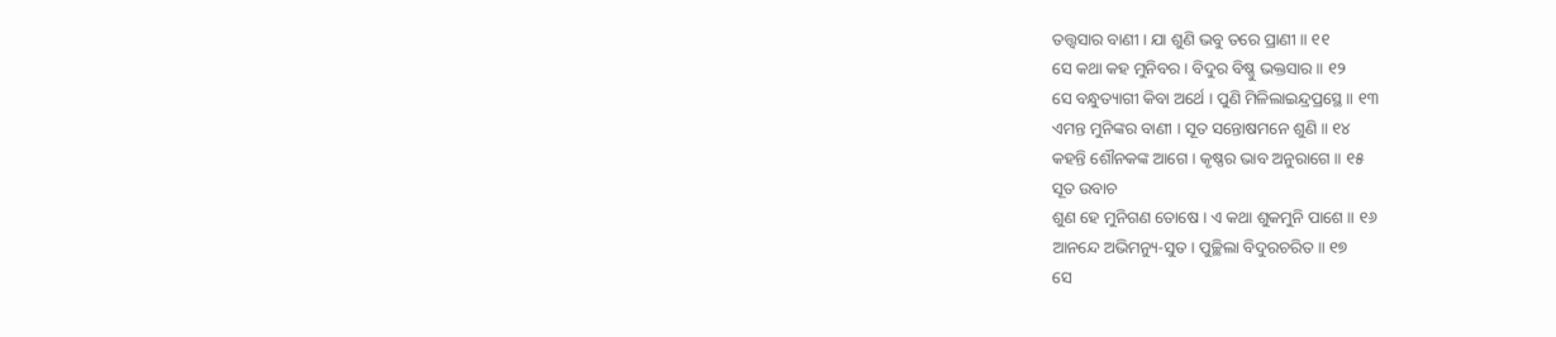ତତ୍ତ୍ବସାର ବାଣୀ । ଯା ଶୁଣି ଭବୁ ତରେ ପ୍ରାଣୀ ॥ ୧୧
ସେ କଥା କହ ମୁନିବର । ବିଦୁର ବିଷ୍ଣୁ ଭକ୍ତସାର ॥ ୧୨
ସେ ବନ୍ଧୁତ୍ୟାଗୀ କିବା ଅର୍ଥେ । ପୁଣି ମିଳିଲାଇନ୍ଦ୍ରପ୍ରସ୍ଥେ ॥ ୧୩
ଏମନ୍ତ ମୁନିଙ୍କର ବାଣୀ । ସୂତ ସନ୍ତୋଷମନେ ଶୁଣି ॥ ୧୪
କହନ୍ତି ଶୌନକଙ୍କ ଆଗେ । କୃଷ୍ଣର ଭାବ ଅନୁରାଗେ ॥ ୧୫
ସୂତ ଉବାଚ
ଶୁଣ ହେ ମୁନିଗଣ ତୋଷେ । ଏ କଥା ଶୁକମୁନି ପାଶେ ॥ ୧୬
ଆନନ୍ଦେ ଅଭିମନ୍ୟୁ-ସୁତ । ପୁଚ୍ଛିଲା ବିଦୁରଚରିତ ॥ ୧୭
ସେ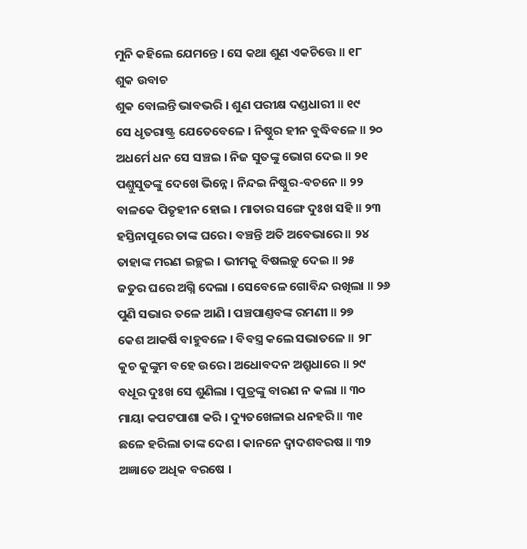ମୁନି କହିଲେ ଯେମନ୍ତେ । ସେ କଥା ଶୁଣ ଏକଚିତ୍ତେ ॥ ୧୮
ଶୁକ ଉବାଚ
ଶୁକ ବୋଲନ୍ତି ଭାବଭରି । ଶୁଣ ପରୀକ୍ଷ ଦଣ୍ଡଧାରୀ ॥ ୧୯
ସେ ଧୃତରାଷ୍ଟ୍ର ଯେତେବେଳେ । ନିଷ୍ଠୁର ହୀନ ବୁଦ୍ଧିବଳେ ॥ ୨୦
ଅଧର୍ମେ ଧନ ସେ ସଞ୍ଚଇ । ନିଜ ସୁତଙ୍କୁ ଭୋଗ ଦେଇ ॥ ୨୧
ପଣ୍ତୁସୁତଙ୍କୁ ଦେଖେ ଭିନ୍ନେ । ନିନ୍ଦଇ ନିଷ୍ଠୁର-ବଚନେ ॥ ୨୨
ବାଳକେ ପିତୃହୀନ ହୋଇ । ମାତାର ସଙ୍ଗେ ଦୁଃଖ ସହି ॥ ୨୩
ହସ୍ତିନାପୁରେ ତାଙ୍କ ଘରେ । ବଞ୍ଚନ୍ତି ଅତି ଅବେଭାରେ ॥ ୨୪
ତାହାଙ୍କ ମରଣ ଇଚ୍ଛଇ । ଭୀମକୁ ବିଷଲଡ଼ୁ ଦେଇ ॥ ୨୫
ଜତୁର ଘରେ ଅଗ୍ନି ଦେଲା । ସେବେଳେ ଗୋବିନ୍ଦ ରଖିଲା ॥ ୨୬
ପୁଣି ସଭାର ତଳେ ଆଣି । ପଞ୍ଚପାଣ୍ତବଙ୍କ ରମଣୀ ॥ ୨୭
କେଶ ଆକର୍ଷି ବାହୁବଳେ । ବିବସ୍ତ୍ର କଲେ ସଭାତଳେ ॥ ୨୮
କୁଚ କୁଙ୍କୁମ ବହେ ଉରେ । ଅଧୋବଦନ ଅଶ୍ରୁଧାରେ ॥ ୨୯
ବଧୂର ଦୁଃଖ ସେ ଶୁଣିଲା । ପୁତ୍ରଙ୍କୁ ବାରଣ ନ କଲା ॥ ୩୦
ମାୟା କପଟପାଶା କରି । ଦ୍ୟୁତଖେଳାଇ ଧନହରି ॥ ୩୧
ଛଳେ ହରିଲା ତାଙ୍କ ଦେଶ । କାନନେ ଦ୍ୱାଦଶବରଷ ॥ ୩୨
ଅଜ୍ଞାତେ ଅଧିକ ବରଷେ ।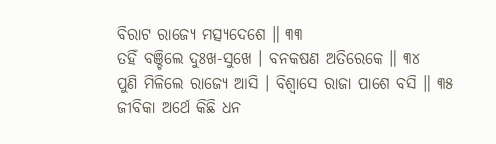ବିରାଟ ରାଜ୍ୟେ ମତ୍ସ୍ୟଦେଶେ ॥ ୩୩
ତହିଁ ବଞ୍ଚିଲେ ଦୁଃଖ-ସୁଖେ । ବନକଷଣ ଅତିରେକେ ॥ ୩୪
ପୁଣି ମିଳିଲେ ରାଜ୍ୟେ ଆସି । ବିଶ୍ୱାସେ ରାଜା ପାଶେ ବସି ॥ ୩୫
ଜୀବିକା ଅର୍ଥେ କିଛି ଧନ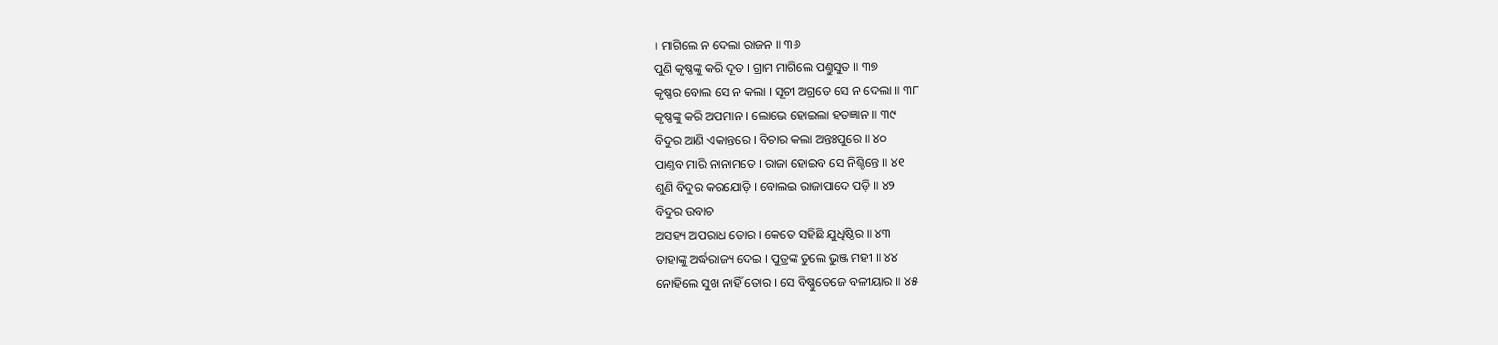। ମାଗିଲେ ନ ଦେଲା ରାଜନ ॥ ୩୬
ପୁଣି କୃଷ୍ଣଙ୍କୁ କରି ଦୂତ । ଗ୍ରାମ ମାଗିଲେ ପଣ୍ତୁସୁତ ॥ ୩୭
କୃଷ୍ଣର ବୋଲ ସେ ନ କଲା । ସୂଚୀ ଅଗ୍ରତେ ସେ ନ ଦେଲା ॥ ୩୮
କୃଷ୍ଣଙ୍କୁ କରି ଅପମାନ । ଲୋଭେ ହୋଇଲା ହତଜ୍ଞାନ ॥ ୩୯
ବିଦୁର ଆଣି ଏକାନ୍ତରେ । ବିଚାର କଲା ଅନ୍ତଃପୁରେ ॥ ୪୦
ପାଣ୍ତବ ମାରି ନାନାମତେ । ରାଜା ହୋଇବ ସେ ନିଶ୍ଚିନ୍ତେ ॥ ୪୧
ଶୁଣି ବିଦୁର କରଯୋଡ଼ି । ବୋଲଇ ରାଜାପାଦେ ପଡ଼ି ॥ ୪୨
ବିଦୁର ଉବାଚ
ଅସହ୍ୟ ଅପରାଧ ତୋର । କେତେ ସହିଛି ଯୁଧିଷ୍ଠିର ॥ ୪୩
ତାହାଙ୍କୁ ଅର୍ଦ୍ଧରାଜ୍ୟ ଦେଇ । ପୁତ୍ରଙ୍କ ତୁଲେ ଭୁଞ୍ଜ ମହୀ ॥ ୪୪
ନୋହିଲେ ସୁଖ ନାହିଁ ତୋର । ସେ ବିଷ୍ଣୁତେଜେ ବଳୀୟାର ॥ ୪୫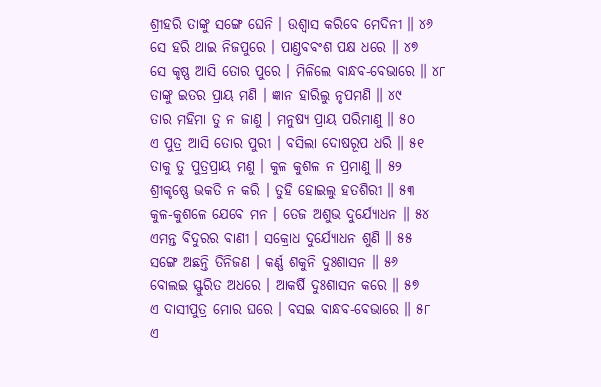ଶ୍ରୀହରି ତାଙ୍କୁ ସଙ୍ଗେ ଘେନି । ଉଶ୍ୱାସ କରିବେ ମେଦିନୀ ॥ ୪୬
ସେ ହରି ଥାଇ ନିଜପୁରେ । ପାଣ୍ତବବଂଶ ପକ୍ଷ ଧରେ ॥ ୪୭
ସେ କୃଷ୍ଣ ଆସି ତୋର ପୁରେ । ମିଳିଲେ ବାନ୍ଧବ-ବେଭାରେ ॥ ୪୮
ତାଙ୍କୁ ଇତର ପ୍ରାୟ ମଣି । ଜ୍ଞାନ ହାରିଲୁ ନୃପମଣି ॥ ୪୯
ତାର ମହିମା ତୁ ନ ଜାଣୁ । ମନୁଷ୍ୟ ପ୍ରାୟ ପରିମାଣୁ ॥ ୫୦
ଏ ପୁତ୍ର ଆସି ତୋର ପୁରୀ । ବସିଲା ଦୋଷରୂପ ଧରି ॥ ୫୧
ତାକୁ ତୁ ପୁତ୍ରପ୍ରାୟ ମଣୁ । କୁଳ କୁଶଳ ନ ପ୍ରମାଣୁ ॥ ୫୨
ଶ୍ରୀକୃଷ୍ଣେ ଭକତି ନ କରି । ତୁହି ହୋଇଲୁ ହତଶିରୀ ॥ ୫୩
କୁଳ-କୁଶଳେ ଯେବେ ମନ । ତେଜ ଅଶୁଭ ଦୁର୍ଯ୍ୟୋଧନ ॥ ୫୪
ଏମନ୍ତ ବିଦୁରର ବାଣୀ । ସକ୍ରୋଧ ଦୁର୍ଯ୍ୟୋଧନ ଶୁଣି ॥ ୫୫
ସଙ୍ଗେ ଅଛନ୍ତି ତିନିଜଣ । କର୍ଣ୍ଣ ଶକୁନି ଦୁଃଶାସନ ॥ ୫୬
ବୋଲଇ ସ୍ଫୁରିତ ଅଧରେ । ଆକର୍ଷି ଦୁଃଶାସନ କରେ ॥ ୫୭
ଏ ଦାସୀପୁତ୍ର ମୋର ଘରେ । ବସଇ ବାନ୍ଧବ-ବେଭାରେ ॥ ୫୮
ଏ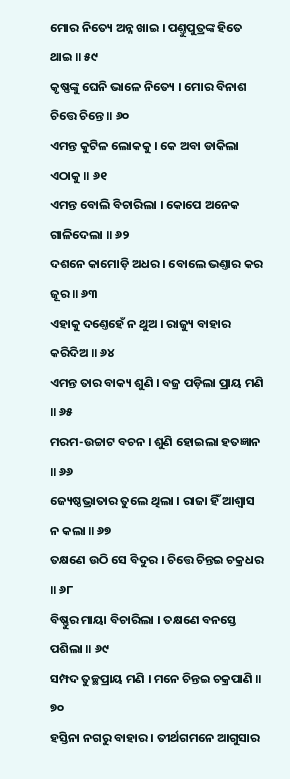ମୋର ନିତ୍ୟେ ଅନ୍ନ ଖାଇ । ପଣ୍ତୁପୁତ୍ରଙ୍କ ହିତେ ଥାଇ ॥ ୫୯
କୃଷ୍ଣଙ୍କୁ ଘେନି ଭାଳେ ନିତ୍ୟେ । ମୋର ବିନାଶ ଚିତ୍ତେ ଚିନ୍ତେ ॥ ୬୦
ଏମନ୍ତ କୁଟିଳ ଲୋକକୁ । କେ ଅବା ଡାକିଲା ଏଠାକୁ ॥ ୬୧
ଏମନ୍ତ ବୋଲି ବିଚାରିଲା । କୋପେ ଅନେକ ଗାଳିଦେଲା ॥ ୬୨
ଦଶନେ କାମୋଡ଼ି ଅଧର । ବୋଲେ ଭଣ୍ତାର କର ଜୂର ॥ ୬୩
ଏହାକୁ ଦଣ୍ତେହେଁ ନ ଥୁଅ । ରାଜ୍ୟୁ ବାହାର କରିଦିଅ ॥ ୬୪
ଏମନ୍ତ ତାର ବାକ୍ୟ ଶୁଣି । ବଜ୍ର ପଡ଼ିଲା ପ୍ରାୟ ମଣି ॥ ୬୫
ମରମ-ଉଚ୍ଚାଟ ବଚନ । ଶୁଣି ହୋଇଲା ହତଜ୍ଞାନ ॥ ୬୬
ଜ୍ୟେଷ୍ଠଭ୍ରାତାର ତୁଲେ ଥିଲା । ରାଜା ହିଁ ଆଶ୍ୱାସ ନ କଲା ॥ ୬୭
ତକ୍ଷଣେ ଉଠି ସେ ବିଦୁର । ଚିତ୍ତେ ଚିନ୍ତଇ ଚକ୍ରଧର ॥ ୬୮
ବିଷ୍ଣୁର ମାୟା ବିଚାରିଲା । ତକ୍ଷଣେ ବନସ୍ତେ ପଶିଲା ॥ ୬୯
ସମ୍ପଦ ତୁଚ୍ଛପ୍ରାୟ ମଣି । ମନେ ଚିନ୍ତଇ ଚକ୍ରପାଣି ॥ ୭୦
ହସ୍ତିନା ନଗରୁ ବାହାର । ତୀର୍ଥଗମନେ ଆଗୁସାର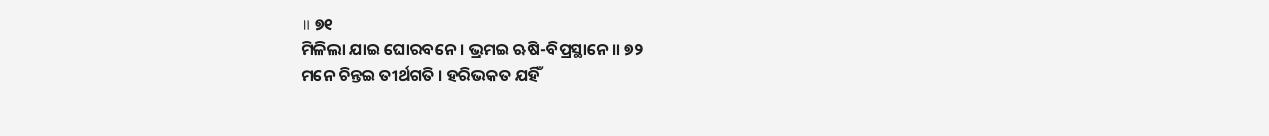॥ ୭୧
ମିଳିଲା ଯାଇ ଘୋରବନେ । ଭ୍ରମଇ ଋଷି-ବିପ୍ରସ୍ଥାନେ ॥ ୭୨
ମନେ ଚିନ୍ତଇ ତୀର୍ଥଗତି । ହରିଭକତ ଯହିଁ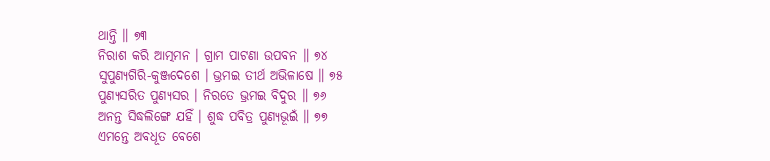ଥାନ୍ତି ॥ ୭୩
ନିରାଶ କରି ଆତ୍ମମନ । ଗ୍ରାମ ପାଟଣା ଉପବନ ॥ ୭୪
ସୁପୁଣ୍ୟଗିରି-କୁଞ୍ଜଦେଶେ । ଭ୍ରମଇ ତୀର୍ଥ ଅଭିଳାଷେ ॥ ୭୫
ପୁଣ୍ୟସରିତ ପୁଣ୍ୟସର । ନିରତେ ଭ୍ରମଇ ବିଦୁର ॥ ୭୬
ଅନନ୍ତ ସିଦ୍ଧଲିଙ୍ଗେ ଯହିଁ । ଶୁଦ୍ଧ ପବିତ୍ର ପୁଣ୍ୟଭୂଇଁ ॥ ୭୭
ଏମନ୍ତେ ଅବଧୂତ ବେଶେ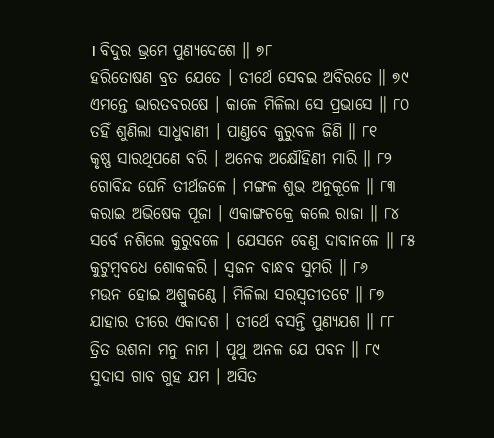। ବିଦୁର ଭ୍ରମେ ପୁଣ୍ୟଦେଶେ ॥ ୭୮
ହରିତୋଷଣ ବ୍ରତ ଯେତେ । ତୀର୍ଥେ ସେବଇ ଅବିରତେ ॥ ୭୯
ଏମନ୍ତେ ଭାରତବରଷେ । କାଳେ ମିଳିଲା ସେ ପ୍ରଭାସେ ॥ ୮୦
ତହିଁ ଶୁଣିଲା ସାଧୁବାଣୀ । ପାଣ୍ତବେ କୁରୁବଳ ଜିଣି ॥ ୮୧
କୃଷ୍ଣ ସାରଥିପଣେ ବରି । ଅନେକ ଅକ୍ଷୌହିଣୀ ମାରି ॥ ୮୨
ଗୋବିନ୍ଦ ଘେନି ତୀର୍ଥଜଳେ । ମଙ୍ଗଳ ଶୁଭ ଅନୁକୂଳେ ॥ ୮୩
କରାଇ ଅଭିଷେକ ପୂଜା । ଏକାଙ୍ଗଚକ୍ରେ କଲେ ରାଜା ॥ ୮୪
ସର୍ବେ ନଶିଲେ କୁରୁବଳେ । ଯେସନେ ବେଣୁ ଦାବାନଳେ ॥ ୮୫
କୁଟୁମ୍ବବଧେ ଶୋକକରି । ସ୍ୱଜନ ବାନ୍ଧବ ସୁମରି ॥ ୮୬
ମଉନ ହୋଇ ଅଶ୍ରୁକଣ୍ଠେ । ମିଳିଲା ସରସ୍ୱତୀତଟେ ॥ ୮୭
ଯାହାର ତୀରେ ଏକାଦଶ । ତୀର୍ଥେ ବସନ୍ତି ପୁଣ୍ୟଯଶ ॥ ୮୮
ତ୍ରିତ ଉଶନା ମନୁ ନାମ । ପୃଥୁ ଅନଳ ଯେ ପବନ ॥ ୮୯
ସୁଦାସ ଗାବ ଗୁହ ଯମ । ଅସିତ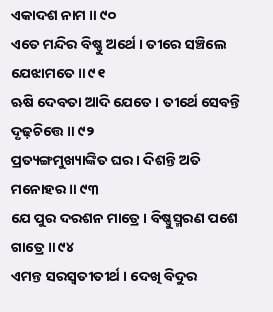ଏକାଦଶ ନାମ ॥ ୯୦
ଏତେ ମନ୍ଦିର ବିଷ୍ଣୁ ଅର୍ଥେ । ତୀରେ ସଞ୍ଚିଲେ ଯେଝାମତେ ॥ ୯୧
ଋଷି ଦେବତା ଆଦି ଯେତେ । ତୀର୍ଥେ ସେବନ୍ତି ଦୃଢ଼ଚିତ୍ତେ ॥ ୯୨
ପ୍ରତ୍ୟଙ୍ଗମୁଖ୍ୟାଙ୍କିତ ଘର । ଦିଶନ୍ତି ଅତି ମନୋହର ॥ ୯୩
ଯେ ପୁର ଦରଶନ ମାତ୍ରେ । ବିଷ୍ଣୁସ୍ମରଣ ପଶେ ଗାତ୍ରେ ॥ ୯୪
ଏମନ୍ତ ସରସ୍ୱତୀତୀର୍ଥ । ଦେଖି ବିଦୁର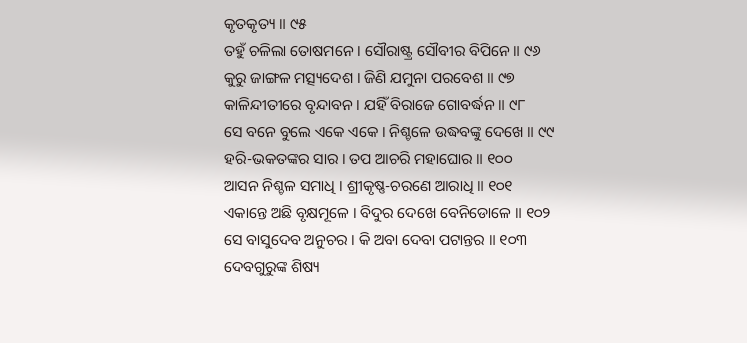କୃତକୃତ୍ୟ ॥ ୯୫
ତହୁଁ ଚଳିଲା ତୋଷମନେ । ସୌରାଷ୍ଟ୍ର ସୌବୀର ବିପିନେ ॥ ୯୬
କୁରୁ ଜାଙ୍ଗଳ ମତ୍ସ୍ୟଦେଶ । ଜିଣି ଯମୁନା ପରବେଶ ॥ ୯୭
କାଳିନ୍ଦୀତୀରେ ବୃନ୍ଦାବନ । ଯହିଁ ବିରାଜେ ଗୋବର୍ଦ୍ଧନ ॥ ୯୮
ସେ ବନେ ବୁଲେ ଏକେ ଏକେ । ନିଶ୍ଚଳେ ଉଦ୍ଧବଙ୍କୁ ଦେଖେ ॥ ୯୯
ହରି-ଭକତଙ୍କର ସାର । ତପ ଆଚରି ମହାଘୋର ॥ ୧୦୦
ଆସନ ନିଶ୍ଚଳ ସମାଧି । ଶ୍ରୀକୃଷ୍ଣ-ଚରଣେ ଆରାଧି ॥ ୧୦୧
ଏକାନ୍ତେ ଅଛି ବୃକ୍ଷମୂଳେ । ବିଦୁର ଦେଖେ ବେନିଡୋଳେ ॥ ୧୦୨
ସେ ବାସୁଦେବ ଅନୁଚର । କି ଅବା ଦେବା ପଟାନ୍ତର ॥ ୧୦୩
ଦେବଗୁରୁଙ୍କ ଶିଷ୍ୟ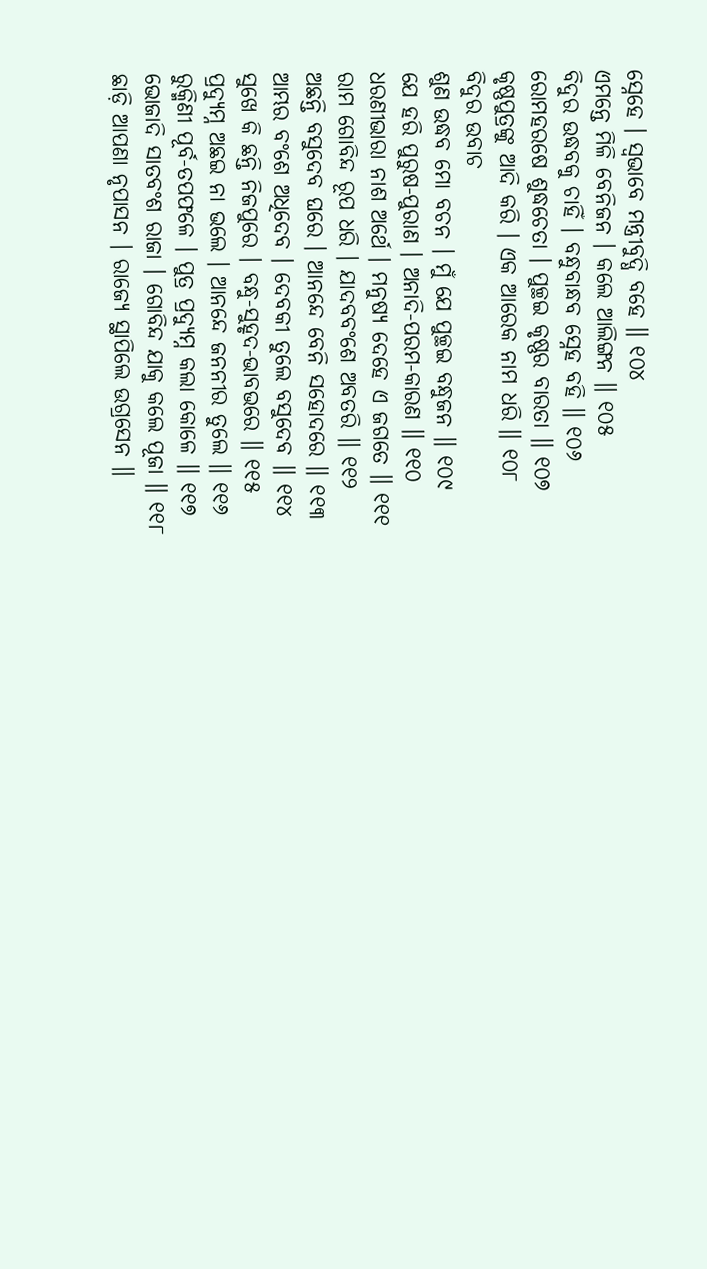ସ୍ନେହେ । ସ୍ୱଭାବେ ମନ୍ତ୍ରୀବୁଦ୍ଧି ବହେ ॥ ୧୦୪
ଏମନ୍ତେ ମିଳି ବେନିଜନ । କଲେ ଆଲିଙ୍ଗନ ॥ ୧୦୫
ବିଦୁର ଉଦ୍ଧବକୁ ଚାହିଁ । ବନ୍ଧୁବାନ୍ଧବ ସ୍ନେହ ବହି ॥ ୧୦୬
ରୋମହରଷେ ଶୁଦ୍ଧଚେତା । ପୁଚ୍ଛଇ କୃଷ୍ଣର ବାରତା ॥ ୧୦୭
କୃଷ୍ଣପୁତ୍ରଙ୍କୁ ଆଦି କରି । ଏକ ଆରେକ ନାମ ଧରି ॥ ୧୦୮
ବିଦୁର ଉବାଚ
ଶୁଣ ଉଦ୍ଧବ ମୋ ବଚନ । ମୁଁ ଯେ ପୁଚ୍ଛଇ ବନ୍ଧୁଜନ ॥ ୧୦୯
ଯେ ହରି ପୁରୁଷ-ପୁରାଣ । ଅନାଦି-ପରମ-କାରଣ ॥ ୧୧୦
ଧରଣୀଭାରା ନାଶ ଅର୍ଥେ । ମନୁଷ୍ୟ ଦେହେ ଏ ଜଗତେ ॥ ୧୧୧
ରାମ ଗୋବିନ୍ଦ ରୂପ ଧରି । ଯାଦବବଂଶେ ଅବତରି ॥ ୧୧୨
ଅଛନ୍ତି ବସୁଦେବ ଘରେ । ଆନନ୍ଦେ ବେନି ସହୋଦରେ ॥ ୧୧୩
ଆମ୍ଭର ବଂଶେ ଅଧିଦେବ । ଦେବକୀ ତୁଲେ ବସୁଦେବ ॥ ୧୧୪
ସୁଖେ କି ଛନ୍ତି ନିଜପୁରେ । ବନ୍ଧୁ-ସୁହୃଦ-ଭାବଭରେ ॥ ୧୧୫
ପ୍ରଦ୍ୟୁମ୍ନ ଅଛଇ ନା ଭଲେ । ଆନନ୍ଦେ ଜନନୀର ତୁଲେ ॥ ୧୧୬
ରୁକ୍ମିଣୀ ପୂର୍ବ-ତପଫଳେ । ପୁତ୍ର ପ୍ରଦ୍ୟୁମ୍ନ କଲା କୋଳେ ॥ ୧୧୭
ଭୋଜାଦି ସାତବଂଶ ରାଜା । ଗୋବିନ୍ଦ ଯାକୁ କଲେ ପୂଜା ॥ ୧୧୮
ଛାଡ଼ି ଆପଣା ନୃପାସନ । ରାଜ୍ୟେ ସ୍ଥାପିଲେ ଉଗ୍ରସେନ ॥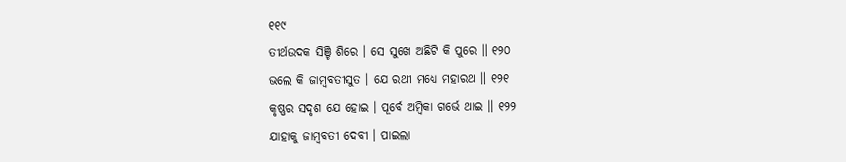୧୧୯
ତୀର୍ଥଉଦକ ସିଞ୍ଚି ଶିରେ । ସେ ସୁଖେ ଅଛିଟି କି ପୁରେ ॥ ୧୨୦
ଭଲେ କି ଜାମ୍ବବତୀସୁତ । ଯେ ରଥୀ ମଧ୍ୟେ ମହାରଥ ॥ ୧୨୧
କୃଷ୍ଣର ସଦୃଶ ଯେ ହୋଇ । ପୂର୍ବେ ଅମ୍ବିକା ଗର୍ଭେ ଥାଇ ॥ ୧୨୨
ଯାହାକୁ ଜାମ୍ବବତୀ ଦେବୀ । ପାଇଲା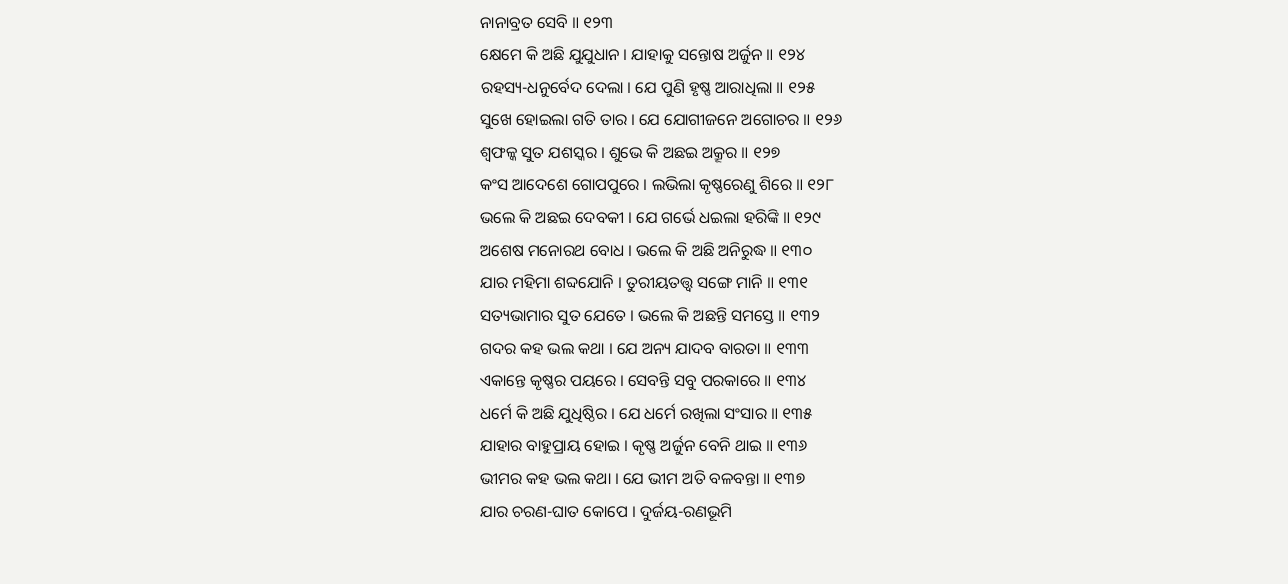ନାନାବ୍ରତ ସେବି ॥ ୧୨୩
କ୍ଷେମେ କି ଅଛି ଯୁଯୁଧାନ । ଯାହାକୁ ସନ୍ତୋଷ ଅର୍ଜୁନ ॥ ୧୨୪
ରହସ୍ୟ-ଧନୁର୍ବେଦ ଦେଲା । ଯେ ପୁଣି ହୃଷ୍ଣ ଆରାଧିଲା ॥ ୧୨୫
ସୁଖେ ହୋଇଲା ଗତି ତାର । ଯେ ଯୋଗୀଜନେ ଅଗୋଚର ॥ ୧୨୬
ଶ୍ୱଫଳ୍କ ସୁତ ଯଶସ୍କର । ଶୁଭେ କି ଅଛଇ ଅକ୍ରୂର ॥ ୧୨୭
କଂସ ଆଦେଶେ ଗୋପପୁରେ । ଲଭିଲା କୃଷ୍ଣରେଣୁ ଶିରେ ॥ ୧୨୮
ଭଲେ କି ଅଛଇ ଦେବକୀ । ଯେ ଗର୍ଭେ ଧଇଲା ହରିଙ୍କି ॥ ୧୨୯
ଅଶେଷ ମନୋରଥ ବୋଧ । ଭଲେ କି ଅଛି ଅନିରୁଦ୍ଧ ॥ ୧୩୦
ଯାର ମହିମା ଶବ୍ଦଯୋନି । ତୁରୀୟତତ୍ତ୍ବ ସଙ୍ଗେ ମାନି ॥ ୧୩୧
ସତ୍ୟଭାମାର ସୁତ ଯେତେ । ଭଲେ କି ଅଛନ୍ତି ସମସ୍ତେ ॥ ୧୩୨
ଗଦର କହ ଭଲ କଥା । ଯେ ଅନ୍ୟ ଯାଦବ ବାରତା ॥ ୧୩୩
ଏକାନ୍ତେ କୃଷ୍ଣର ପୟରେ । ସେବନ୍ତି ସବୁ ପରକାରେ ॥ ୧୩୪
ଧର୍ମେ କି ଅଛି ଯୁଧିଷ୍ଠିର । ଯେ ଧର୍ମେ ରଖିଲା ସଂସାର ॥ ୧୩୫
ଯାହାର ବାହୁପ୍ରାୟ ହୋଇ । କୃଷ୍ଣ ଅର୍ଜୁନ ବେନି ଥାଇ ॥ ୧୩୬
ଭୀମର କହ ଭଲ କଥା । ଯେ ଭୀମ ଅତି ବଳବନ୍ତା ॥ ୧୩୭
ଯାର ଚରଣ-ଘାତ କୋପେ । ଦୁର୍ଜୟ-ରଣଭୂମି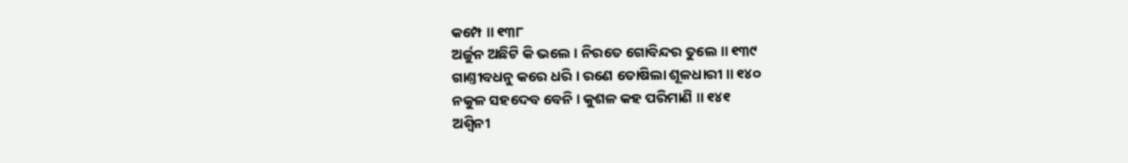କମ୍ପେ ॥ ୧୩୮
ଅର୍ଜୁନ ଅଛିଟି କି ଭଲେ । ନିରତେ ଗୋବିନ୍ଦର ତୁଲେ ॥ ୧୩୯
ଗାଣ୍ତୀବଧନୁ କରେ ଧରି । ରଣେ ତୋଷିଲା ଶୂଳଧାରୀ ॥ ୧୪୦
ନକୁଳ ସହଦେବ ବେନି । କୁଶଳ କହ ପରିମାଣି ॥ ୧୪୧
ଅଶ୍ୱିନୀ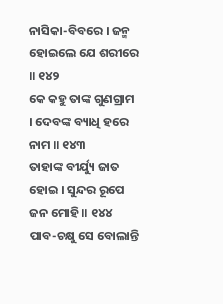ନାସିକା-ବିବରେ । ଜନ୍ମ ହୋଇଲେ ଯେ ଶରୀରେ ॥ ୧୪୨
କେ କହୁ ତାଙ୍କ ଗୁଣଗ୍ରାମ । ଦେବଙ୍କ ବ୍ୟାଧି ହରେ ନାମ ॥ ୧୪୩
ତାହାଙ୍କ ବୀର୍ଯ୍ୟୁ ଜାତ ହୋଇ । ସୁନ୍ଦର ରୂପେ ଜନ ମୋହି ॥ ୧୪୪
ପାବ-ଚକ୍ଷୁ ସେ ବୋଲାନ୍ତି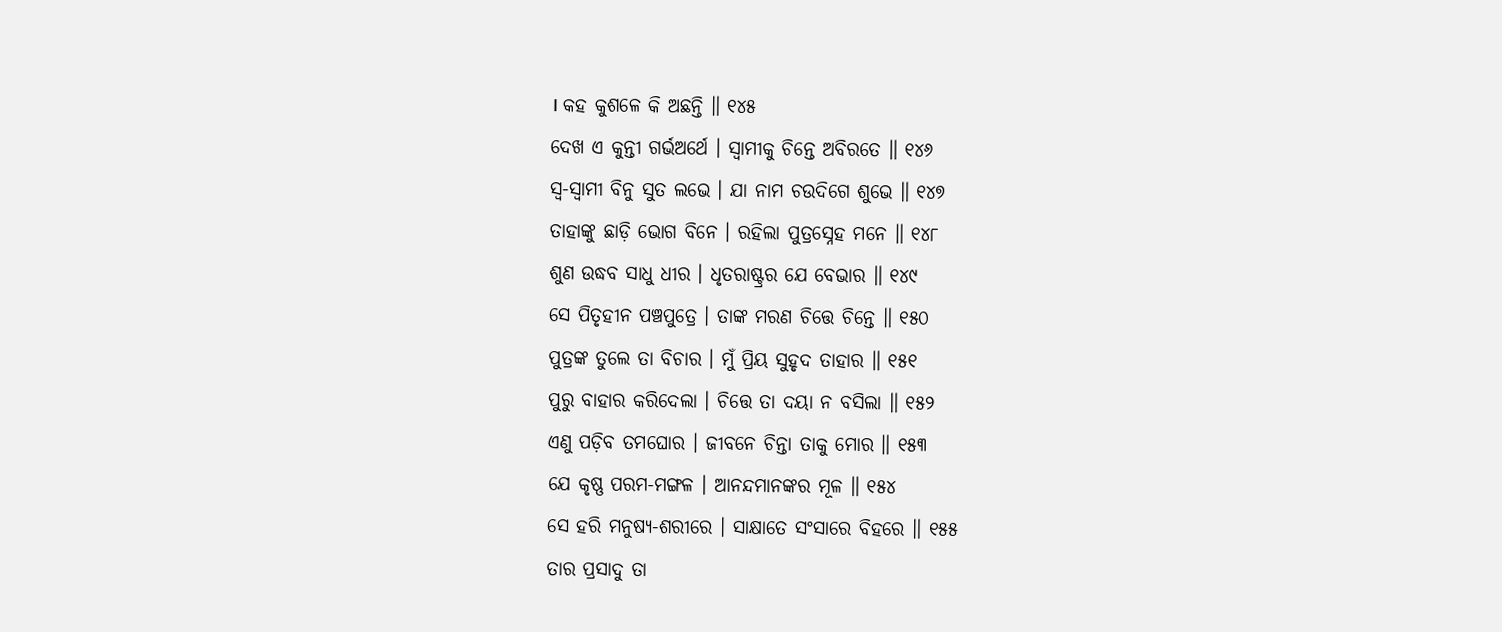। କହ କୁଶଳେ କି ଅଛନ୍ତି ॥ ୧୪୫
ଦେଖ ଏ କୁନ୍ତୀ ଗର୍ଭଅର୍ଥେ । ସ୍ୱାମୀକୁ ଚିନ୍ତେ ଅବିରତେ ॥ ୧୪୬
ସ୍ୱ-ସ୍ୱାମୀ ବିନୁ ସୁତ ଲଭେ । ଯା ନାମ ଚଉଦିଗେ ଶୁଭେ ॥ ୧୪୭
ତାହାଙ୍କୁ ଛାଡ଼ି ଭୋଗ ବିନେ । ରହିଲା ପୁତ୍ରସ୍ନେହ ମନେ ॥ ୧୪୮
ଶୁଣ ଉଦ୍ଧବ ସାଧୁ ଧୀର । ଧୃତରାଷ୍ଟ୍ରର ଯେ ବେଭାର ॥ ୧୪୯
ସେ ପିତୃହୀନ ପଞ୍ଚପୁତ୍ରେ । ତାଙ୍କ ମରଣ ଚିତ୍ତେ ଚିନ୍ତେ ॥ ୧୫୦
ପୁତ୍ରଙ୍କ ତୁଲେ ତା ବିଚାର । ମୁଁ ପ୍ରିୟ ସୁହୃଦ ତାହାର ॥ ୧୫୧
ପୁରୁ ବାହାର କରିଦେଲା । ଚିତ୍ତେ ତା ଦୟା ନ ବସିଲା ॥ ୧୫୨
ଏଣୁ ପଡ଼ିବ ତମଘୋର । ଜୀବନେ ଚିନ୍ତା ତାକୁ ମୋର ॥ ୧୫୩
ଯେ କୃଷ୍ଣ ପରମ-ମଙ୍ଗଳ । ଆନନ୍ଦମାନଙ୍କର ମୂଳ ॥ ୧୫୪
ସେ ହରି ମନୁଷ୍ୟ-ଶରୀରେ । ସାକ୍ଷାତେ ସଂସାରେ ବିହରେ ॥ ୧୫୫
ତାର ପ୍ରସାଦୁ ତା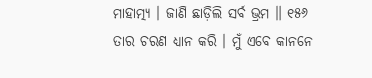ମାହାତ୍ମ୍ୟ । ଜାଣି ଛାଡ଼ିଲି ସର୍ବ ଭ୍ରମ ॥ ୧୫୬
ତାର ଚରଣ ଧ୍ୟାନ କରି । ମୁଁ ଏବେ କାନନେ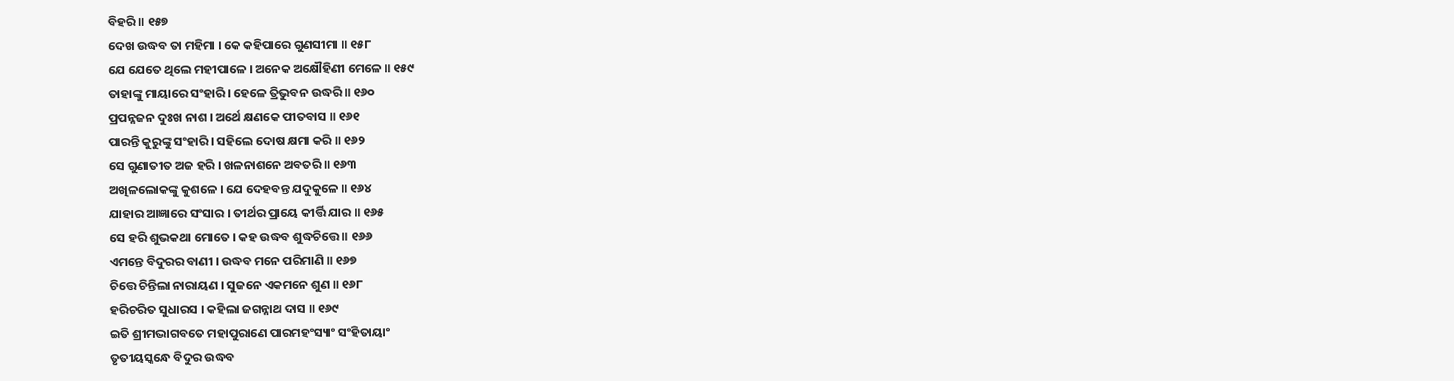ବିହରି ॥ ୧୫୭
ଦେଖ ଉଦ୍ଧବ ତା ମହିମା । କେ କହିପାରେ ଗୁଣସୀମା ॥ ୧୫୮
ଯେ ଯେତେ ଥିଲେ ମହୀପାଳେ । ଅନେକ ଅକ୍ଷୌହିଣୀ ମେଳେ ॥ ୧୫୯
ତାହାଙ୍କୁ ମାୟାରେ ସଂହାରି । ହେଳେ ତ୍ରିଭୁବନ ଉଦ୍ଧରି ॥ ୧୬୦
ପ୍ରପନ୍ନଜନ ଦୁଃଖ ନାଶ । ଅର୍ଥେ କ୍ଷଣକେ ପୀତବାସ ॥ ୧୬୧
ପାରନ୍ତି କୁରୁଙ୍କୁ ସଂହାରି । ସହିଲେ ଦୋଷ କ୍ଷମା କରି ॥ ୧୬୨
ସେ ଗୁଣାତୀତ ଅଜ ହରି । ଖଳନାଶନେ ଅବତରି ॥ ୧୬୩
ଅଖିଳଲୋକଙ୍କୁ କୁଶଳେ । ଯେ ଦେହବନ୍ତ ଯଦୁକୁଳେ ॥ ୧୬୪
ଯାହାର ଆଜ୍ଞାରେ ସଂସାର । ତୀର୍ଥର ପ୍ରାୟେ କୀର୍ତ୍ତି ଯାର ॥ ୧୬୫
ସେ ହରି ଶୁଭକଥା ମୋତେ । କହ ଉଦ୍ଧବ ଶୁଦ୍ଧଚିତ୍ତେ ॥ ୧୬୬
ଏମନ୍ତେ ବିଦୁରର ବାଣୀ । ଉଦ୍ଧବ ମନେ ପରିମାଣି ॥ ୧୬୭
ଚିତ୍ତେ ଚିନ୍ତିଲା ନାରାୟଣ । ସୁଜନେ ଏକମନେ ଶୁଣ ॥ ୧୬୮
ହରିଚରିତ ସୁଧାରସ । କହିଲା ଜଗନ୍ନାଥ ଦାସ ॥ ୧୬୯
ଇତି ଶ୍ରୀମଦ୍ଭାଗବତେ ମହାପୁରାଣେ ପାରମହଂସ୍ୟାଂ ସଂହିତାୟାଂ
ତୃତୀୟସ୍କନ୍ଧେ ବିଦୁର ଉଦ୍ଧବ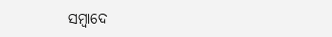ସମ୍ବାଦେ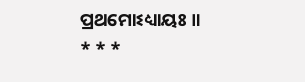ପ୍ରଥମୋଽଧ୍ୟାୟଃ ॥
* * *